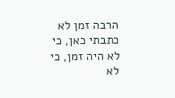הרבה זמן לא כתבתי כאן, כי לא היה זמן, כי לא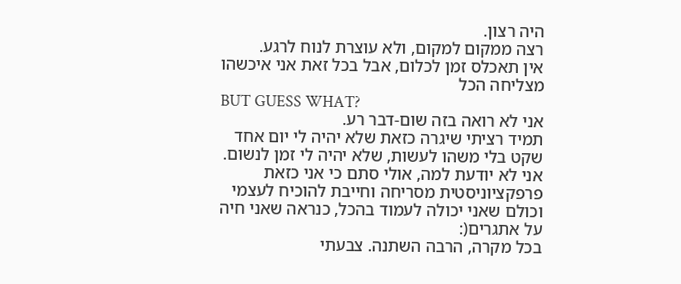היה רצון.
רצה ממקום למקום, ולא עוצרת לנוח לרגע.
אין תאכלס זמן לכלום, אבל בכל זאת אני איכשהו מצליחה הכל
BUT GUESS WHAT?
אני לא רואה בזה שום-דבר רע.
תמיד רציתי שיגרה כזאת שלא יהיה לי יום אחד שקט בלי משהו לעשות, שלא יהיה לי זמן לנשום.
אני לא יודעת למה, אולי סתם כי אני כזאת פרפקציוניסטית מסריחה וחייבת להוכיח לעצמי וכולם שאני יכולה לעמוד בהכל, כנראה שאני חיה על אתגרים(:
בכל מקרה, הרבה השתנה. צבעתי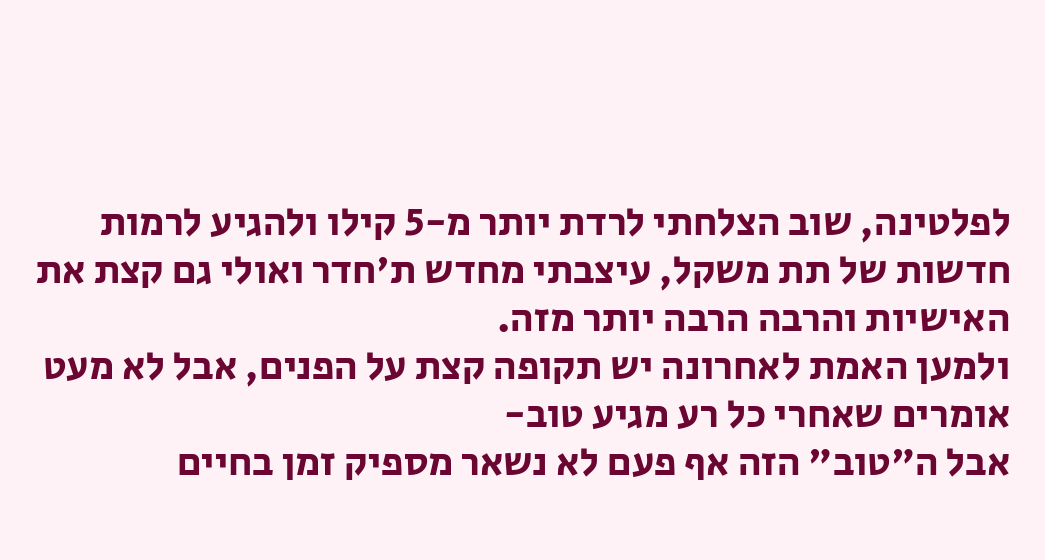לפלטינה, שוב הצלחתי לרדת יותר מ-5 קילו ולהגיע לרמות חדשות של תת משקל, עיצבתי מחדש ת'חדר ואולי גם קצת את האישיות והרבה הרבה יותר מזה.
ולמען האמת לאחרונה יש תקופה קצת על הפנים, אבל לא מעט אומרים שאחרי כל רע מגיע טוב-
אבל ה"טוב" הזה אף פעם לא נשאר מספיק זמן בחיים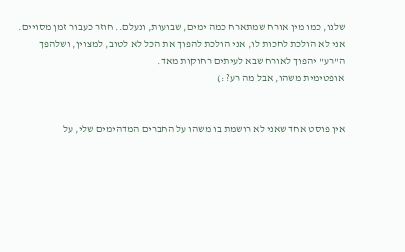שלנו, כמו מין אורח שמתארח כמה ימים, שבועות, ונעלם.. חוזר כעבור זמן מסויים.
אני לא הולכת לחכות לו, אני הולכת להפוך את הכל לא לטוב, למצוין, ושלהפך ה"רע" יהפוך לאורח שבא לעיתים רחוקות מאד.
אופטימית משהו, אבל מה רע? :)


אין פוסט אחד שאני לא רושמת בו משהו על החברים המדהימים שלי, על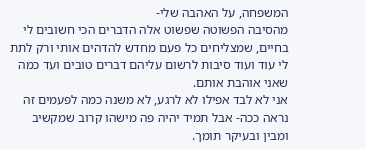המשפחה, על האהבה שלי-
מהסיבה הפשוטה שפשוט אלה הדברים הכי חשובים לי בחיים, שמצליחים כל פעם מחדש להדהים אותי ורק לתת לי עוד ועוד סיבות לרשום עליהם דברים טובים ועד כמה שאני אוהבת אותם.
אני לא לבד אפילו לא לרגע, לא משנה כמה לפעמים זה נראה ככה- אבל תמיד יהיה פה מישהו קרוב שמקשיב ומבין ובעיקר תומך.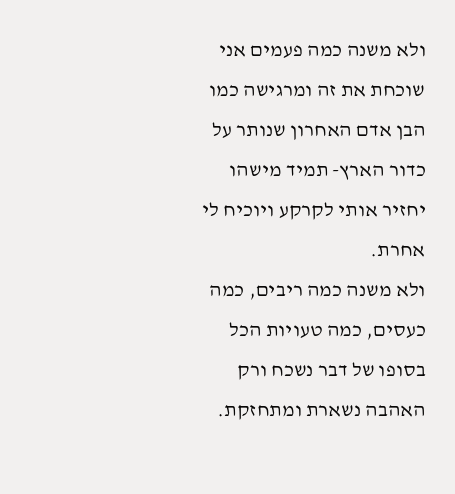ולא משנה כמה פעמים אני שוכחת את זה ומרגישה כמו הבן אדם האחרון שנותר על כדור הארץ- תמיד מישהו יחזיר אותי לקרקע ויוכיח לי אחרת.
ולא משנה כמה ריבים, כמה כעסים, כמה טעויות הכל בסופו של דבר נשכח ורק האהבה נשארת ומתחזקת.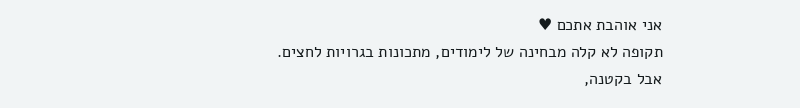אני אוהבת אתכם ♥
תקופה לא קלה מבחינה של לימודים, מתכונות בגרויות לחצים. אבל בקטנה,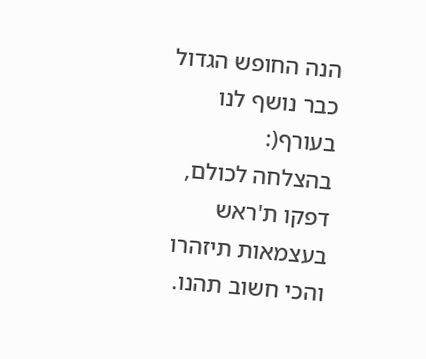הנה החופש הגדול כבר נושף לנו בעורף(:
בהצלחה לכולם, דפקו ת'ראש בעצמאות תיזהרו והכי חשוב תהנו.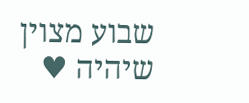שבוע מצוין שיהיה ♥